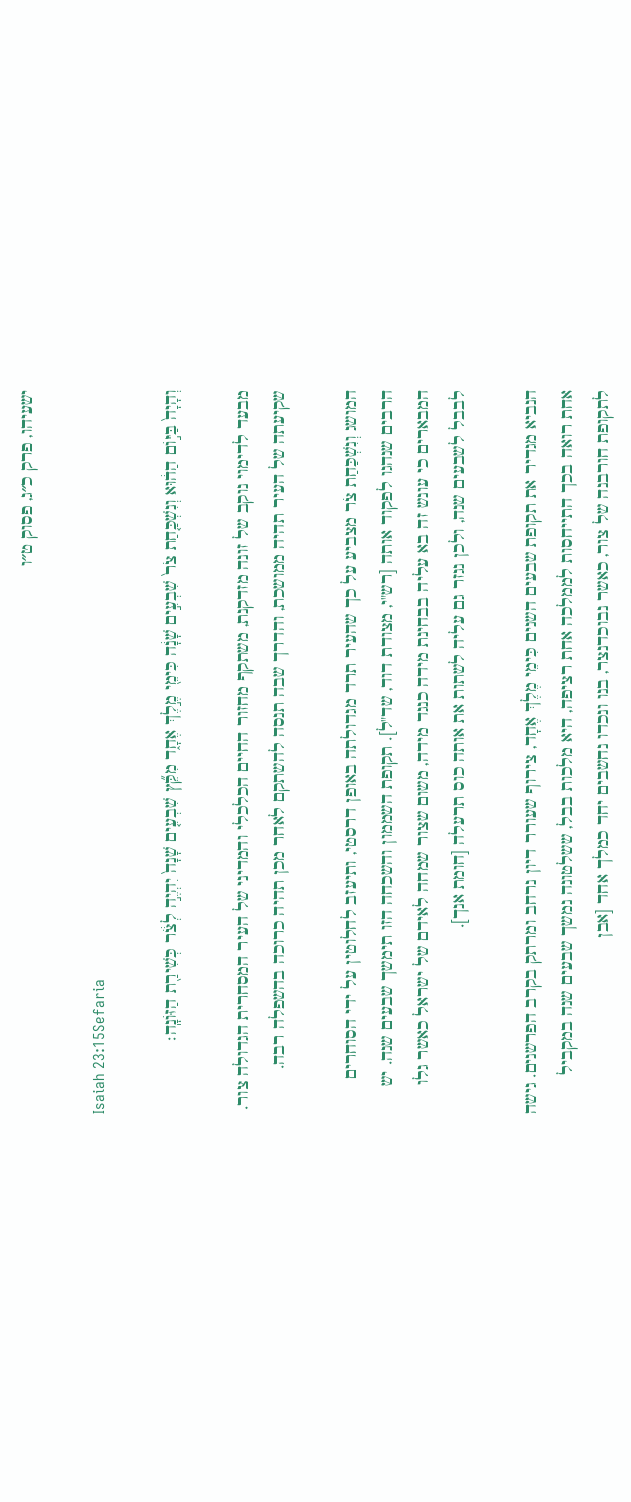ישעיהו, פרק כ״ג, פסוק ט״ו

Isaiah 23:15Sefaria

וְהָיָה֙ בַּיּ֣וֹם הַה֔וּא וְנִשְׁכַּ֤חַת צֹר֙ שִׁבְעִ֣ים שָׁנָ֔ה כִּימֵ֖י מֶ֣לֶךְ אֶחָ֑ד מִקֵּ֞ץ שִׁבְעִ֤ים שָׁנָה֙ יִהְיֶ֣ה לְצֹ֔ר כְּשִׁירַ֖ת הַזּוֹנָֽה׃

מבעד לדימוי נוקב של זונה מזדקנת, משתקף מחזור החיים הכלכלי והמדיני של העיר המסחרית הגדולה צור. שקיעתה של העיר תהיה ממושכת, והדרך שבה תנסה להשתקם לאחר מכן תהיה כרוכה בהשפלה רבה.

המושג וְנִשְׁכַּחַת צֹר מצביע על כך שהעיר תרד מגדולתה באופן דרסטי, ותיעזב לחלוטין על ידי הסוחרים הרבים שנהגו לפקוד אותה [רש"י, מצודת דוד, שד"ל]. תקופת השממון והשכחה הזו תימשך שבעים שנה. יש המבארים כי עונש זה בא עליה בבחינת מידה כנגד מידה, משום שצור שמחה לאידם של ישראל כאשר גלו לבבל לשבעים שנה, ולכן נגזר גם עליה לשתות את אותה כוס תרעלה [חומת אנך].

הנביא מגדיר את תקופת שבעים השנים כִּימֵי מֶלֶךְ אֶחָד, צירוף שעורר דיון נרחב ומרתק בקרב הפרשנים. גישה אחת רואה בכך התייחסות לממלכה אחת רציפה, היא מלכות בבל, ששלטונה נמשך שבעים שנה במקביל לתקופת חורבנה של צור, כאשר נבוכדנצר, בנו ונכדו נחשבים יחד כמלך אחד [אבן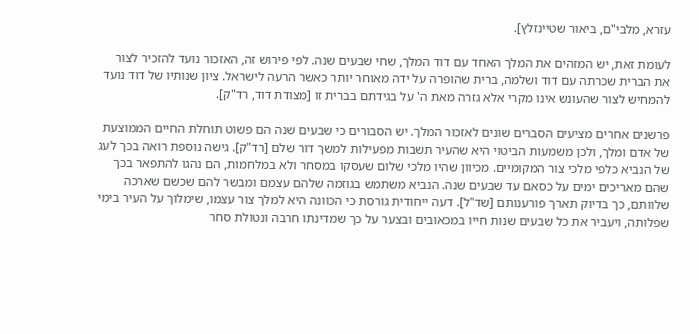עזרא, מלבי"ם, ביאור שטיינזלץ].

לעומת זאת, יש המזהים את המלך האחד עם דוד המלך, שחי שבעים שנה. לפי פירוש זה, האזכור נועד להזכיר לצור את הברית שכרתה עם דוד ושלמה, ברית שהופרה על ידה מאוחר יותר כאשר הרעה לישראל. ציון שנותיו של דוד נועד להמחיש לצור שהעונש אינו מקרי אלא גזרה מאת ה' על בגידתם בברית זו [מצודת דוד, רד"ק].

פרשנים אחרים מציעים הסברים שונים לאזכור המלך. יש הסבורים כי שבעים שנה הם פשוט תוחלת החיים הממוצעת של אדם ומלך, ולכן משמעות הביטוי היא שהעיר תשבות מפעילות למשך דור שלם [רד"ק]. גישה נוספת רואה בכך לעג של הנביא כלפי מלכי צור המקומיים. מכיוון שהיו מלכי שלום שעסקו במסחר ולא במלחמות, הם נהגו להתפאר בכך שהם מאריכים ימים על כסאם עד שבעים שנה. הנביא משתמש בגוזמה שלהם עצמם ומבשר להם שכשם שארכה שלוותם, כך בדיוק תארך פורענותם [שד"ל]. דעה ייחודית גורסת כי הכוונה היא למלך צור עצמו, שימלוך על העיר בימי שפלותה, ויעביר את כל שבעים שנות חייו במכאובים ובצער על כך שמדינתו חרבה ונטולת סחר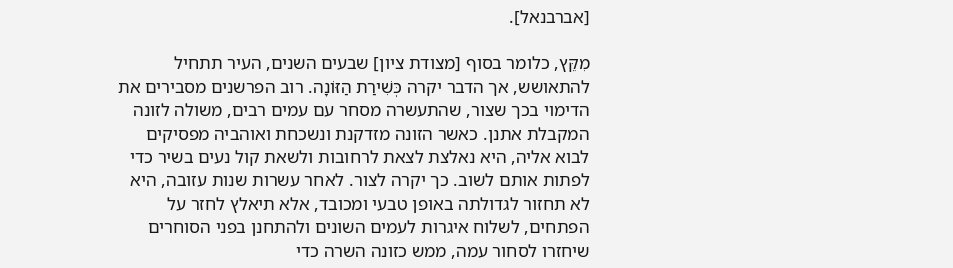[אברבנאל].

מִקֵּץ, כלומר בסוף [מצודת ציון] שבעים השנים, העיר תתחיל להתאושש, אך הדבר יקרה כְּשִׁירַת הַזּוֹנָה. רוב הפרשנים מסבירים את הדימוי בכך שצור, שהתעשרה מסחר עם עמים רבים, משולה לזונה המקבלת אתנן. כאשר הזונה מזדקנת ונשכחת ואוהביה מפסיקים לבוא אליה, היא נאלצת לצאת לרחובות ולשאת קול נעים בשיר כדי לפתות אותם לשוב. כך יקרה לצור. לאחר עשרות שנות עזובה, היא לא תחזור לגדולתה באופן טבעי ומכובד, אלא תיאלץ לחזר על הפתחים, לשלוח איגרות לעמים השונים ולהתחנן בפני הסוחרים שיחזרו לסחור עמה, ממש כזונה השרה כדי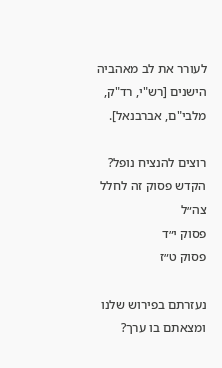לעורר את לב מאהביה הישנים [רש"י, רד"ק, מלבי"ם, אברבנאל].

רוצים להנציח נופל?
הקדש פסוק זה לחלל צה״ל
פסוק י״ד
פסוק ט״ז

נעזרתם בפירוש שלנו ומצאתם בו ערך?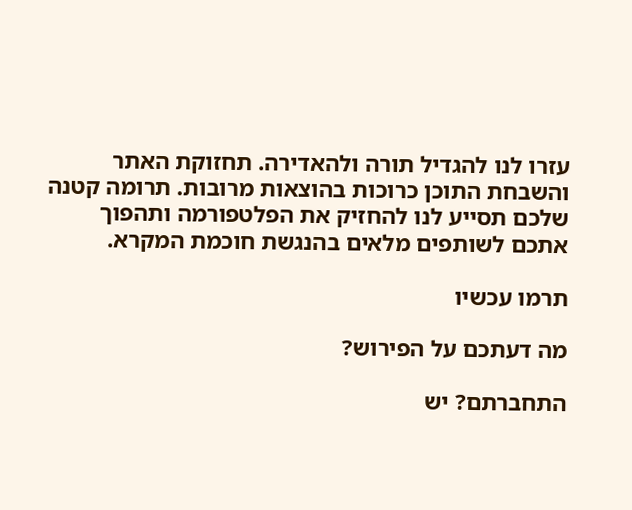עזרו לנו להגדיל תורה ולהאדירה. תחזוקת האתר והשבחת התוכן כרוכות בהוצאות מרובות. תרומה קטנה שלכם תסייע לנו להחזיק את הפלטפורמה ותהפוך אתכם לשותפים מלאים בהנגשת חוכמת המקרא.

תרמו עכשיו

מה דעתכם על הפירוש?

התחברתם? יש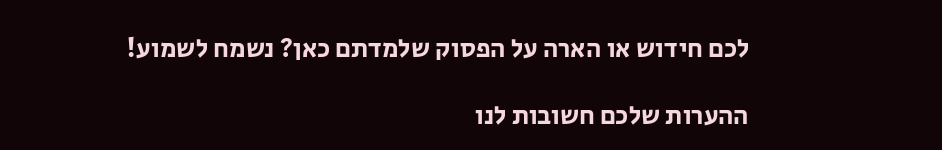לכם חידוש או הארה על הפסוק שלמדתם כאן? נשמח לשמוע!

ההערות שלכם חשובות לנו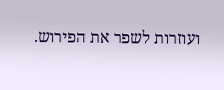ועוזרות לשפר את הפירוש.